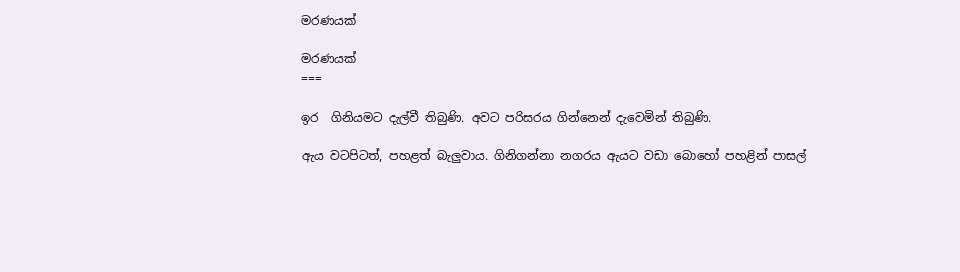මරණයක්

මරණයක්
===

ඉර  ගිනියමට දැල්වී තිබුණි. අවට පරිසරය ගින්නෙන් දැවෙමින් තිබුණි.

ඇය වටපිටත්, පහළත් බැලුවාය. ගිනිගන්නා නගරය ඇයට වඩා බොහෝ පහළින් පාසල්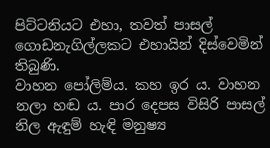පිට්ටනියට එහා, තවත් පාසල් ගොඩනැගිල්ලකට එහායින් දිස්වෙමින් තිබුණි.
වාහන පෝලිම්ය. කහ ඉර ය. වාහන නලා හඬ ය. පාර දෙපස විසිරි පාසල් නිල ඇඳුම් හැඳි මනුෂ්‍ය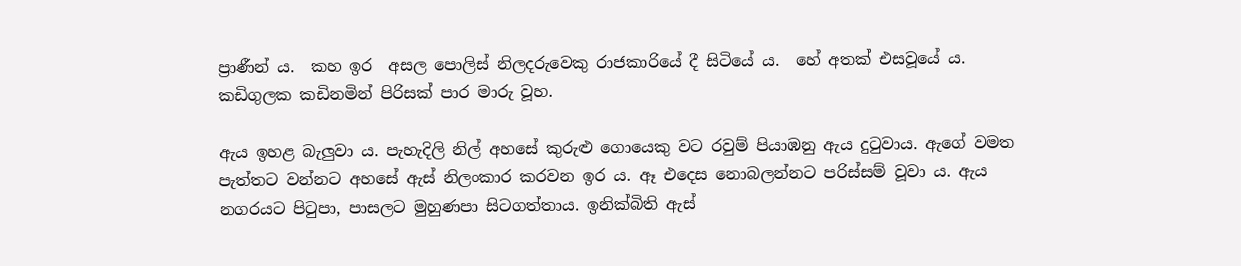ප්‍රාණීන් ය.  කහ ඉර  අසල පොලිස් නිලදරුවෙකු රාජකාරියේ දී සිටියේ ය.  හේ අතක් එසවූයේ ය. කඩිගුලක කඩිනමින් පිරිසක් පාර මාරු වූහ.

ඇය ඉහළ බැලුවා ය. පැහැදිලි නිල් අහසේ කුරුළු ගොයෙකු වට රවුම් පියාඹනු ඇය දුටුවාය. ඇගේ වමත පැත්තට වන්නට අහසේ ඇස් නිලංකාර කරවන ඉර ය. ඈ එදෙස නොබලන්නට පරිස්සම් වූවා ය. ඇය නගරයට පිටුපා, පාසලට මුහුණපා සිටගත්තාය. ඉනික්බිති ඇස්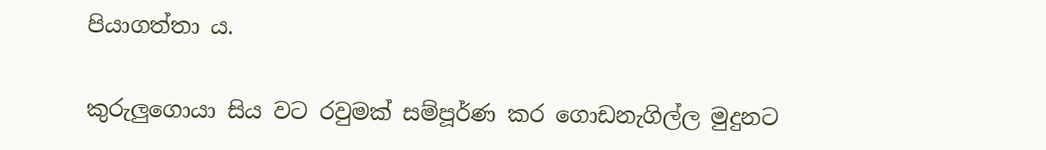පියාගත්තා ය.

කුරුලුගොයා සිය වට රවුමක් සම්පූර්ණ කර ගොඩනැගිල්ල මුදුනට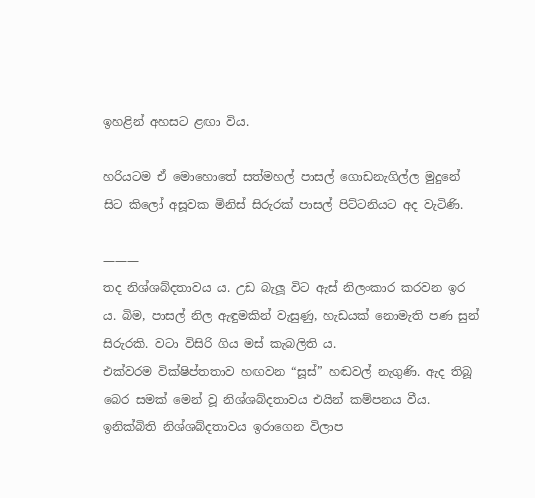ඉහළින් අහසට ළඟා විය.

හරියටම ඒ මොහොතේ සත්මහල් පාසල් ගොඩනැගිල්ල මුදුනේ සිට කිලෝ අසූවක මිනිස් සිරුරක් පාසල් පිට්ටනියට අද වැටිණි.

———
තද නිශ්ශබ්දතාවය ය. උඩ බැලූ විට ඇස් නිලංකාර කරවන ඉර ය. බිම, පාසල් නිල ඇඳුමකින් වැසුණු, හැඩයක් නොමැති පණ සුන් සිරුරකි. වටා විසිරි ගිය මස් කැබලිති ය.
එක්වරම වික්ෂිප්තතාව හඟවන “සූස්” හඬවල් නැගුණි. ඇද තිබූ බෙර සමක් මෙන් වූ නිශ්ශබ්දතාවය එයින් කම්පනය වීය. ඉනික්බිති නිශ්ශබ්දතාවය ඉරාගෙන විලාප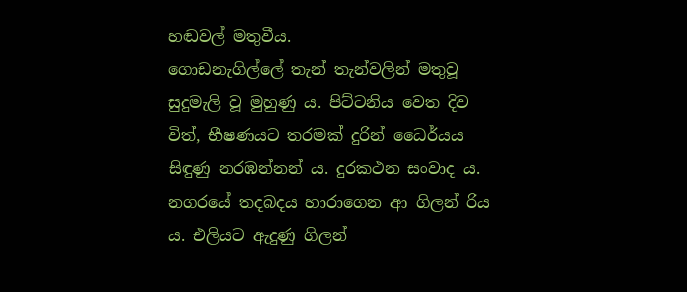හඬවල් මතුවීය.
ගොඩනැගිල්ලේ තැන් තැන්වලින් මතුවූ සුදුමැලි වූ මුහුණු ය. පිට්ටනිය වෙත දිව විත්, භීෂණයට තරමක් දුරින් ධෛර්යය සිඳුණු නරඹන්නන් ය. දුරකථන සංවාද ය. නගරයේ තදබදය හාරාගෙන ආ ගිලන් රිය ය. එලියට ඇදුණු ගිලන්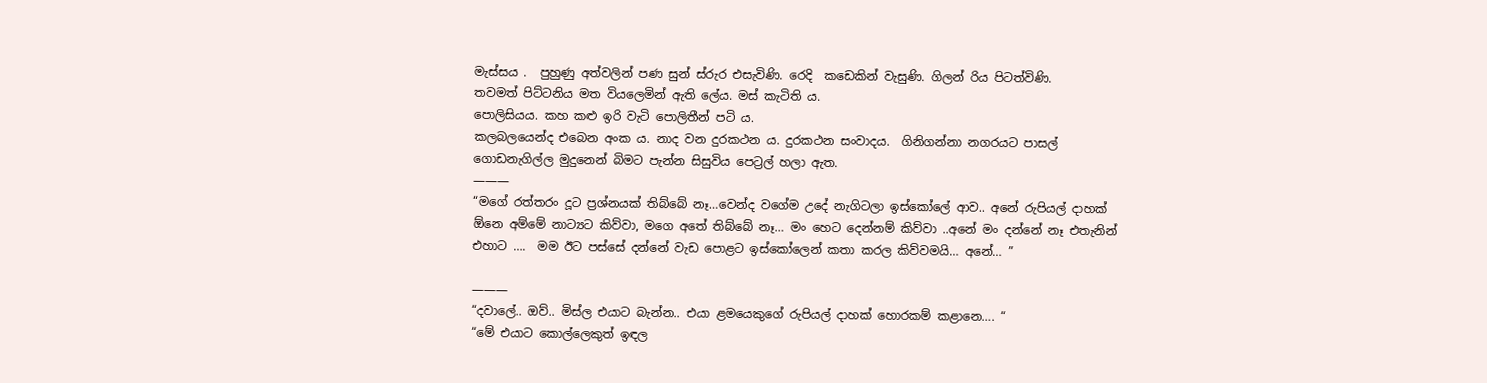මැස්සය .  පුහුණු අත්වලින් පණ සුන් ස්රුර එසැවිණි. රෙදි  කඩෙකින් වැසුණි. ගිලන් රිය පිටත්විණි.
තවමත් පිට්ටනිය මත වියලෙමින් ඇති ලේය. මස් කැටිති ය.
පොලිසියය. කහ කළු ඉරි වැටි පොලිතීන් පටි ය.
කලබලයෙන්ද එබෙන අංක ය. නාද වන දුරකථන ය. දුරකථන සංවාදය.  ගිනිගන්නා නගරයට පාසල් ගොඩනැගිල්ල මුදුනෙන් බිමට පැන්න සිසුවිය පෙට්‍රල් හලා ඇත.
———
“මගේ රත්තරං දූට ප්‍රශ්නයක් තිබ්බේ නෑ…වෙන්ද වගේම උදේ නැගිටලා ඉස්කෝලේ ආව.. අනේ රුපියල් දාහක් ඕනෙ අම්මේ නාට්‍යට කිව්වා, මගෙ අතේ තිබ්බේ නෑ… මං හෙට දෙන්නම් කිව්වා ..අනේ මං දන්නේ නෑ එතැනින් එහාට ….  මම ඊට පස්සේ දන්නේ වැඩ පොළට ඉස්කෝලෙන් කතා කරල කිව්වමයි… අනේ… ”

———
“දවාලේ.. ඔව්.. මිස්ල එයාට බැන්න.. එයා ළමයෙකුගේ රුපියල් දාහක් හොරකම් කළානෙ…. “
“මේ එයාට කොල්ලෙකුත් ඉඳල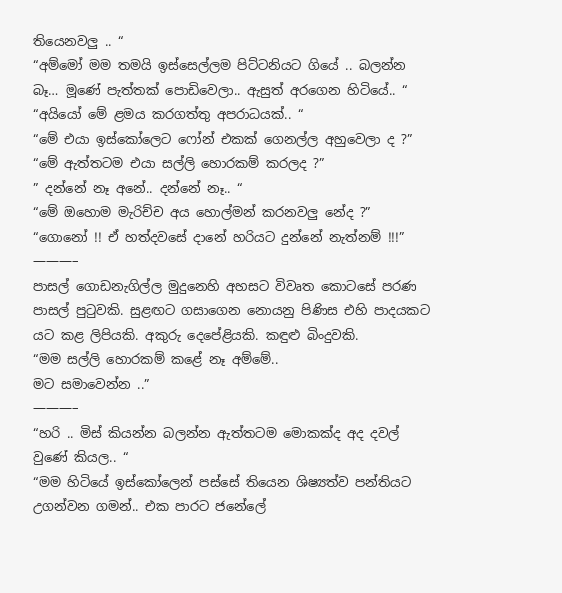තියෙනවලු .. “
“අම්මෝ මම තමයි ඉස්සෙල්ලම පිට්ටනියට ගියේ .. බලන්න බෑ… මූණේ පැත්තක් පොඩිවෙලා.. ඇසුත් අරගෙන හිටියේ.. “
“අයියෝ මේ ළමය කරගත්තු අපරාධයක්.. “
“මේ එයා ඉස්කෝලෙට ෆෝන් එකක් ගෙනල්ල අහුවෙලා ද ?”
“මේ ඇත්තටම එයා සල්ලි හොරකම් කරලද ?”
” දන්නේ නෑ අනේ.. දන්නේ නෑ.. “
“මේ ඔහොම මැරිච්ච අය හොල්මන් කරනවලු නේද ?”
“ගොනෝ !! ඒ හත්දවසේ දානේ හරියට දුන්නේ නැත්නම් !!!”
———–
පාසල් ගොඩනැගිල්ල මුදුනෙහි අහසට විවෘත කොටසේ පරණ පාසල් පුටුවකි. සුළඟට ගසාගෙන නොයනු පිණිස එහි පාදයකට යට කළ ලිපියකි. අකුරු දෙපේළියකි. කඳුළු බිංදුවකි.
“මම සල්ලි හොරකම් කළේ නෑ අම්මේ..
මට සමාවෙන්න ..”
———–
“හරි .. මිස් කියන්න බලන්න ඇත්තටම මොකක්ද අද දවල් වුණේ කියල.. “
“මම හිටියේ ඉස්කෝලෙන් පස්සේ තියෙන ශිෂ්‍යත්ව පන්තියට උගන්වන ගමන්.. එක පාරට ජනේලේ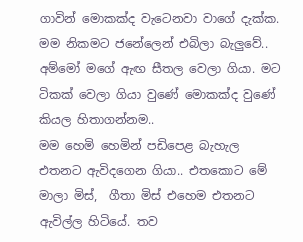ගාවින් මොකක්ද වැටෙනවා වාගේ දැක්ක. මම නිකමට ජනේලෙන් එබිලා බැලුවේ..
අම්මෝ මගේ ඇඟ සීතල වෙලා ගියා. මට ටිකක් වෙලා ගියා වුණේ මොකක්ද වුණේ කියල හිතාගන්නම..
මම හෙමි හෙමින් පඩිපෙළ බැහැල එතනට ඇවිදගෙන ගියා.. එතකොට මේ මාලා මිස්,  ගීතා මිස් එහෙම එතනට ඇවිල්ල හිටියේ. තව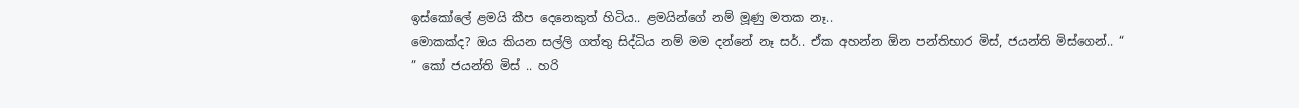ඉස්කෝලේ ළමයි කීප දෙනෙකුත් හිටිය.. ළමයින්ගේ නම් මූණු මතක නෑ..
මොකක්ද? ඔය කියන සල්ලි ගත්තු සිද්ධිය නම් මම දන්නේ නෑ සර්.. ඒක අහන්න ඕන පන්තිභාර මිස්, ජයන්ති මිස්ගෙන්.. “
” කෝ ජයන්ති මිස් .. හරි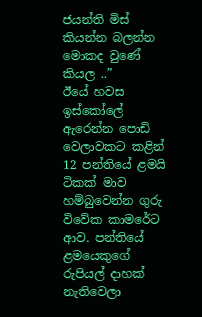ජයන්ති මිස් කියන්න බලන්න මොකද වුණේ කියල ..”
ඊයේ හවස  ඉස්කෝලේ ඇරෙන්න පොඩි වෙලාවකට කළින් 12 පන්තියේ ළමයි ටිකක් මාව හම්බුවෙන්න ගුරු විවේක කාමරේට ආව. පන්තියේ ළමයෙකුගේ රුපියල් දාහක් නැතිවෙලා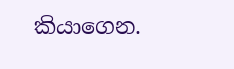කියාගෙන.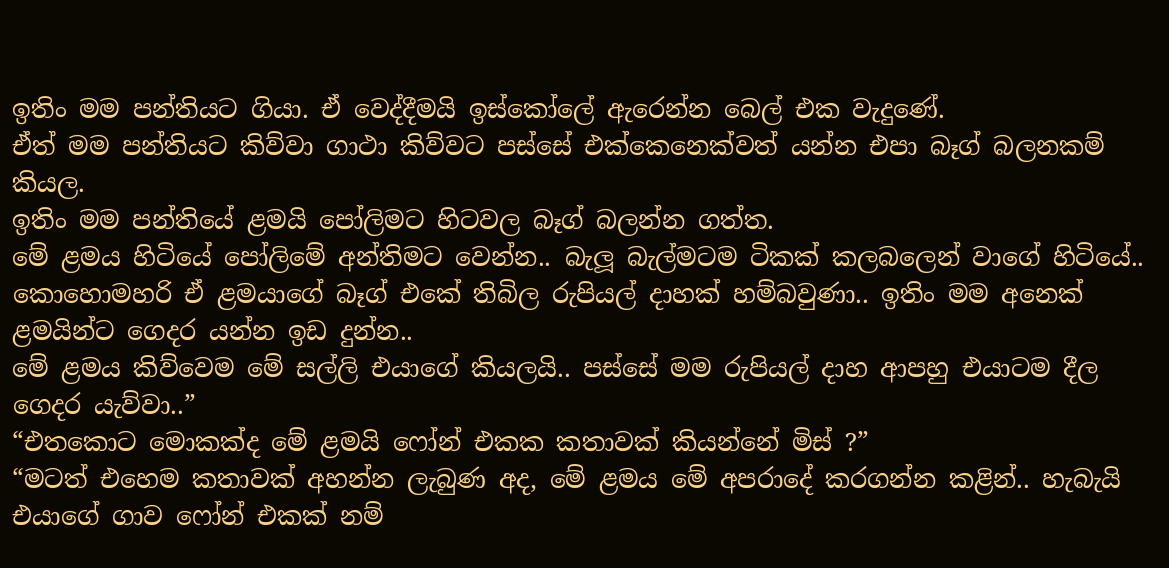ඉතිං මම පන්තියට ගියා. ඒ වෙද්දීමයි ඉස්කෝලේ ඇරෙන්න බෙල් එක වැදුණේ.
ඒත් මම පන්තියට කිව්වා ගාථා කිව්වට පස්සේ එක්කෙනෙක්වත් යන්න එපා බෑග් බලනකම් කියල.
ඉතිං මම පන්තියේ ළමයි පෝලිමට හිටවල බෑග් බලන්න ගත්ත.
මේ ළමය හිටියේ පෝලිමේ අන්තිමට වෙන්න.. බැලූ බැල්මටම ටිකක් කලබලෙන් වාගේ හිටියේ..
කොහොමහරි ඒ ළමයාගේ බෑග් එකේ තිබිල රුපියල් දාහක් හම්බවුණා.. ඉතිං මම අනෙක් ළමයින්ට ගෙදර යන්න ඉඩ දුන්න..
මේ ළමය කිව්වෙම මේ සල්ලි එයාගේ කියලයි.. පස්සේ මම රුපියල් දාහ ආපහු එයාටම දීල ගෙදර යැව්වා..”
“එතකොට මොකක්ද මේ ළමයි ෆෝන් එකක කතාවක් කියන්නේ මිස් ?”
“මටත් එහෙම කතාවක් අහන්න ලැබුණ අද, මේ ළමය මේ අපරාදේ කරගන්න කළින්.. හැබැයි එයාගේ ගාව ෆෝන් එකක් නම්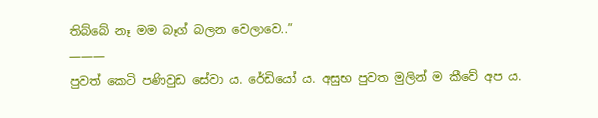තිබ්බේ නෑ මම බෑග් බලන වෙලාවෙ..”
———
පුවත් කෙටි පණිවුඩ සේවා ය. රේඩියෝ ය. අසුභ පුවත මුලින් ම කීවේ අප ය.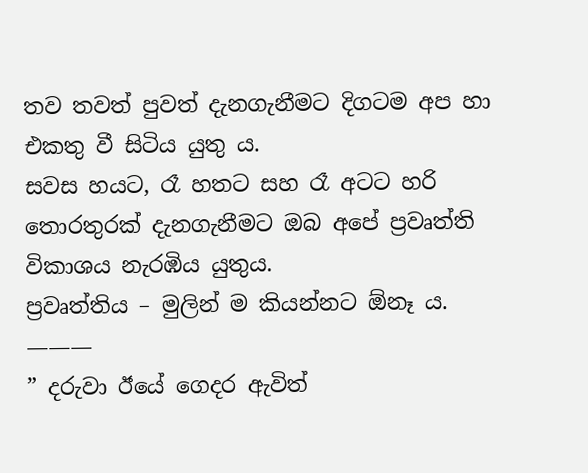තව තවත් පුවත් දැනගැනීමට දිගටම අප හා එකතු වී සිටිය යුතු ය.
සවස හයට, රෑ හතට සහ රෑ අටට හරි තොරතුරක් දැනගැනීමට ඔබ අපේ ප්‍රවෘත්ති විකාශය නැරඹිය යුතුය.
ප්‍රවෘත්තිය – මුලින් ම කියන්නට ඕනෑ ය.
———
” දරුවා ඊයේ ගෙදර ඇවිත්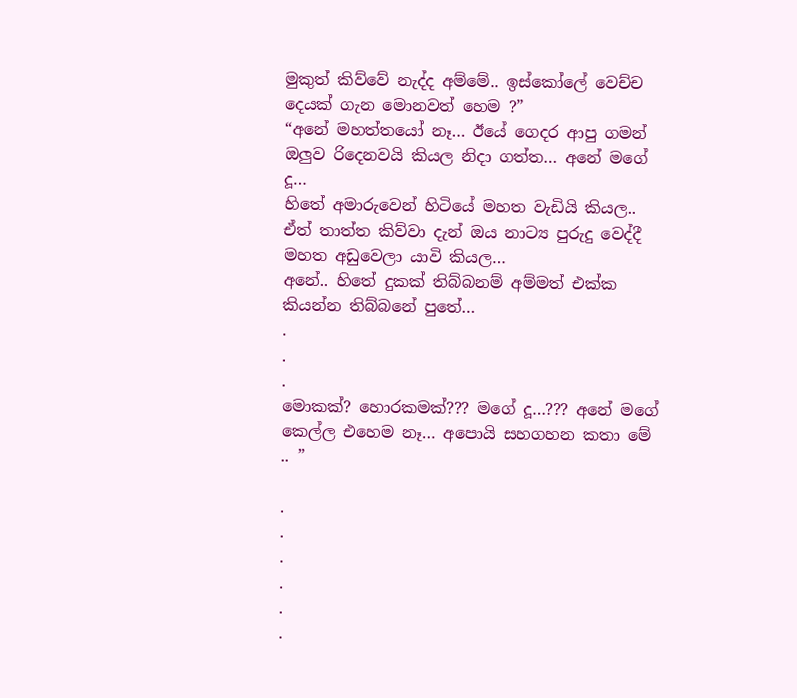මුකුත් කිව්වේ නැද්ද අම්මේ.. ඉස්කෝලේ වෙච්ච දෙයක් ගැන මොනවත් හෙම ?”
“අනේ මහත්තයෝ නෑ… ඊයේ ගෙදර ආපු ගමන් ඔලුව රිදෙනවයි කියල නිදා ගත්ත… අනේ මගේ දූ…
හිතේ අමාරුවෙන් හිටියේ මහත වැඩියි කියල.. ඒත් තාත්ත කිව්වා දැන් ඔය නාට්‍ය පුරුදු වෙද්දී මහත අඩුවෙලා යාවි කියල…
අනේ.. හිතේ දුකක් තිබ්බනම් අම්මත් එක්ක කියන්න තිබ්බනේ පුතේ…
.
.
.
මොකක්? හොරකමක්??? මගේ දූ…??? අනේ මගේ කෙල්ල එහෙම නෑ… අපොයි සහගහන කතා මේ .. ”

.
.
.
.
.
.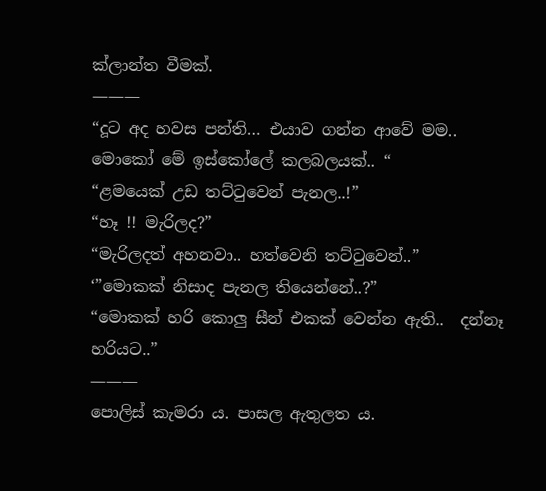ක්ලාන්ත වීමක්.
———
“දූට අද හවස පන්ති… එයාව ගන්න ආවේ මම.. මොකෝ මේ ඉස්කෝලේ කලබලයක්.. “
“ළමයෙක් උඩ තට්ටුවෙන් පැනල..!”
“හෑ !! මැරිලද?”
“මැරිලදත් අහනවා.. හත්වෙනි තට්ටුවෙන්..”
‘”මොකක් නිසාද පැනල තියෙන්නේ..?”
“මොකක් හරි කොලු සීන් එකක් වෙන්න ඇති..  දන්නෑ හරියට..”
———
පොලිස් කැමරා ය. පාසල ඇතුලත ය.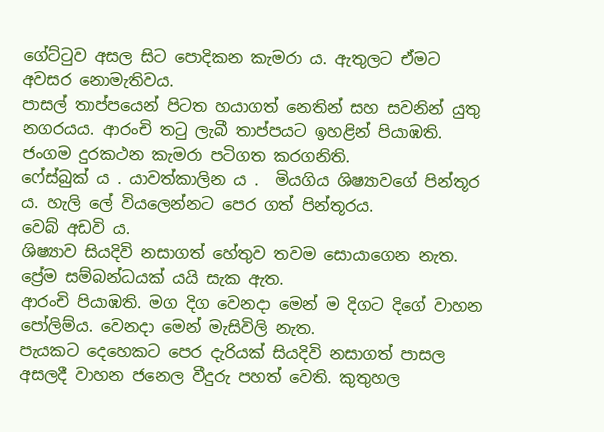ගේට්ටුව අසල සිට පොදිකන කැමරා ය. ඇතුලට ඒමට අවසර නොමැතිවය.
පාසල් තාප්පයෙන් පිටත හයාගත් නෙතින් සහ සවනින් යුතු නගරයය. ආරංචි තටු ලැබී තාප්පයට ඉහළින් පියාඹති. ජංගම දුරකථන කැමරා පටිගත කරගනිති.
ෆේස්බුක් ය . යාවත්කාලින ය .  මියගිය ශිෂ්‍යාවගේ පින්තූර ය. හැලි ලේ වියලෙන්නට පෙර ගත් පින්තූරය.
වෙබ් අඩවි ය.
ශිෂ්‍යාව සියදිවි නසාගත් හේතුව තවම සොයාගෙන නැත. ප්‍රේම සම්බන්ධයක් යයි සැක ඇත.
ආරංචි පියාඹති. මග දිග වෙනදා මෙන් ම දිගට දිගේ වාහන පෝලිම්ය. වෙනදා මෙන් මැසිවිලි නැත.
පැයකට දෙහෙකට පෙර දැරියක් සියදිවි නසාගත් පාසල අසලදී වාහන ජනෙල වීදුරු පහත් වෙති. කුතුහල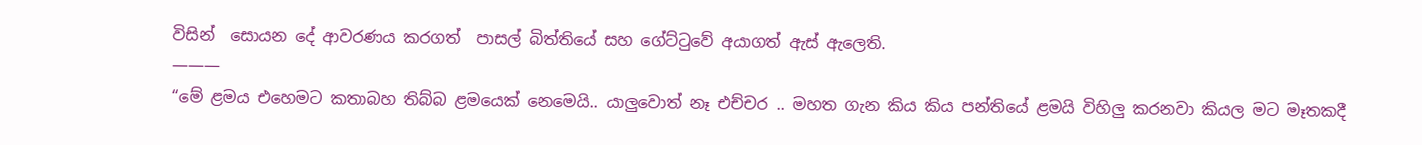විසින්  සොයන දේ ආවරණය කරගත්  පාසල් බිත්තියේ සහ ගේට්ටුවේ අයාගත් ඇස් ඇලෙති.
———
“මේ ළමය එහෙමට කතාබහ තිබ්බ ළමයෙක් නෙමෙයි.. යාලුවොත් නෑ එච්චර .. මහත ගැන කිය කිය පන්තියේ ළමයි විහිලු කරනවා කියල මට මෑතකදී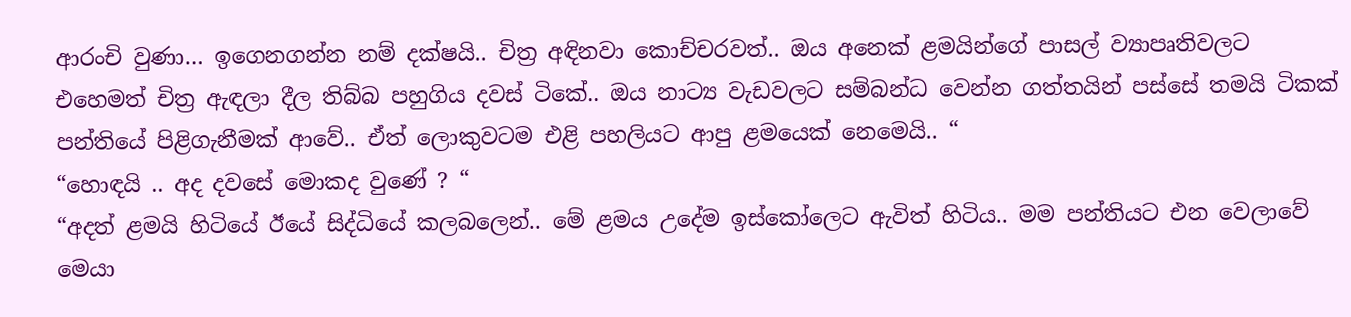ආරංචි වුණා… ඉගෙනගන්න නම් දක්ෂයි.. චිත්‍ර අඳිනවා කොච්චරවත්.. ඔය අනෙක් ළමයින්ගේ පාසල් ව්‍යාපෘතිවලට එහෙමත් චිත්‍ර ඇඳලා දීල තිබ්බ පහුගිය දවස් ටිකේ.. ඔය නාට්‍ය වැඩවලට සම්බන්ධ වෙන්න ගත්තයින් පස්සේ තමයි ටිකක් පන්තියේ පිළිගැනීමක් ආවේ.. ඒත් ලොකුවටම එළි පහලියට ආපු ළමයෙක් නෙමෙයි.. “
“හොඳයි .. අද දවසේ මොකද වුණේ ? “
“අදත් ළමයි හිටියේ ඊයේ සිද්ධියේ කලබලෙන්.. මේ ළමය උදේම ඉස්කෝලෙට ඇවිත් හිටිය.. මම පන්තියට එන වෙලාවේ මෙයා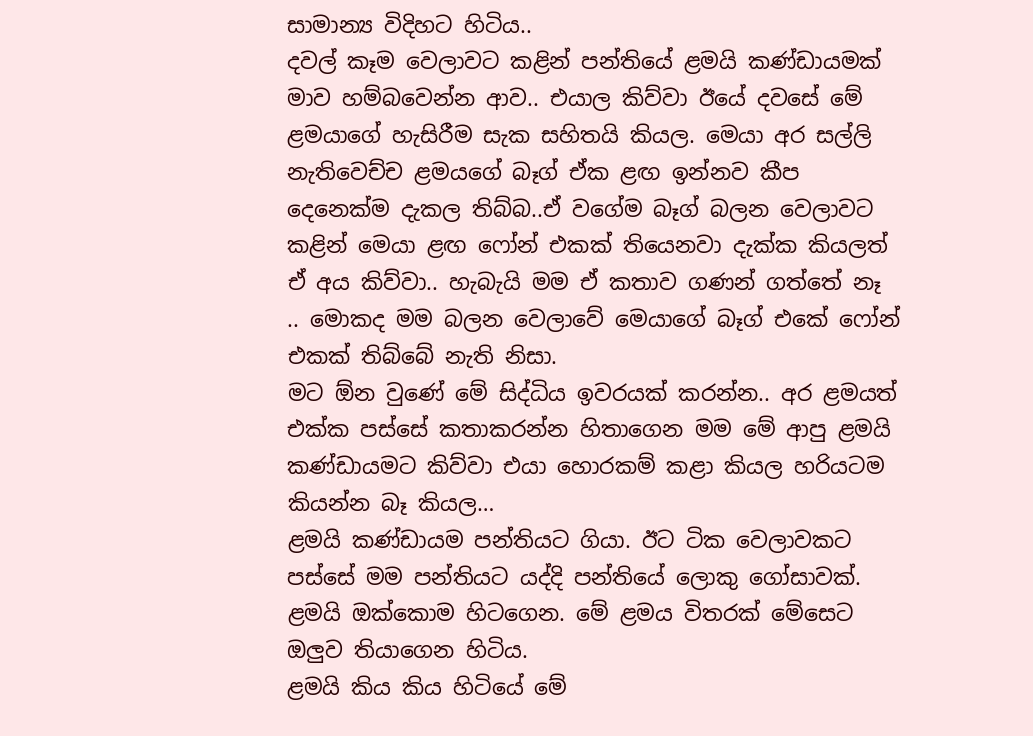සාමාන්‍ය විදිහට හිටිය..
දවල් කෑම වෙලාවට කළින් පන්තියේ ළමයි කණ්ඩායමක් මාව හම්බවෙන්න ආව.. එයාල කිව්වා ඊයේ දවසේ මේ ළමයාගේ හැසිරීම සැක සහිතයි කියල. මෙයා අර සල්ලි නැතිවෙච්ච ළමයගේ බෑග් ඒක ළඟ ඉන්නව කීප දෙනෙක්ම දැකල තිබ්බ..ඒ වගේම බෑග් බලන වෙලාවට කළින් මෙයා ළඟ ෆෝන් එකක් තියෙනවා දැක්ක කියලත් ඒ අය කිව්වා.. හැබැයි මම ඒ කතාව ගණන් ගත්තේ නෑ .. මොකද මම බලන වෙලාවේ මෙයාගේ බෑග් එකේ ෆෝන් එකක් තිබ්බේ නැති නිසා.
මට ඕන වුණේ මේ සිද්ධිය ඉවරයක් කරන්න.. අර ළමයත් එක්ක පස්සේ කතාකරන්න හිතාගෙන මම මේ ආපු ළමයි කණ්ඩායමට කිව්වා එයා හොරකම් කළා කියල හරියටම කියන්න බෑ කියල…
ළමයි කණ්ඩායම පන්තියට ගියා. ඊට ටික වෙලාවකට පස්සේ මම පන්තියට යද්දි පන්තියේ ලොකු ගෝසාවක්. ළමයි ඔක්කොම හිටගෙන. මේ ළමය විතරක් මේසෙට ඔලුව තියාගෙන හිටිය.
ළමයි කිය කිය හිටියේ මේ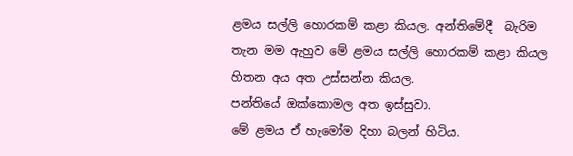ළමය සල්ලි හොරකම් කළා කියල. අන්තිමේදී  බැරිම තැන මම ඇහුව මේ ළමය සල්ලි හොරකම් කළා කියල හිතන අය අත උස්සන්න කියල.
පන්තියේ ඔක්කොමල අත ඉස්සුවා.
මේ ළමය ඒ හැමෝම දිහා බලන් හිටිය.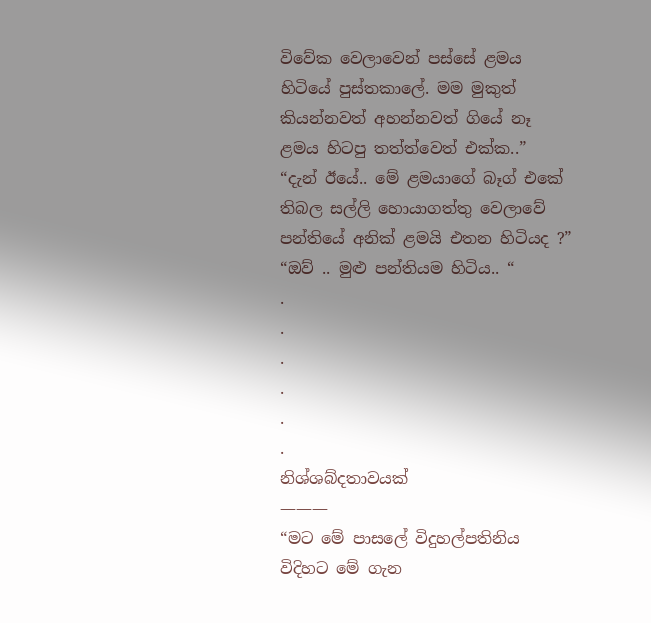විවේක වෙලාවෙන් පස්සේ ළමය හිටියේ පුස්තකාලේ. මම මුකුත් කියන්නවත් අහන්නවත් ගියේ නෑ ළමය හිටපු තත්ත්වෙත් එක්ක..”
“දැන් ඊයේ.. මේ ළමයාගේ බෑග් එකේ තිබල සල්ලි හොයාගත්තු වෙලාවේ පන්තියේ අනික් ළමයි එතන හිටියද ?”
“ඔව් .. මුළු පන්තියම හිටිය.. “
.
.
.
.
.
.
නිශ්ශබ්දතාවයක්
———
“මට මේ පාසලේ විදුහල්පතිනිය විදිහට මේ ගැන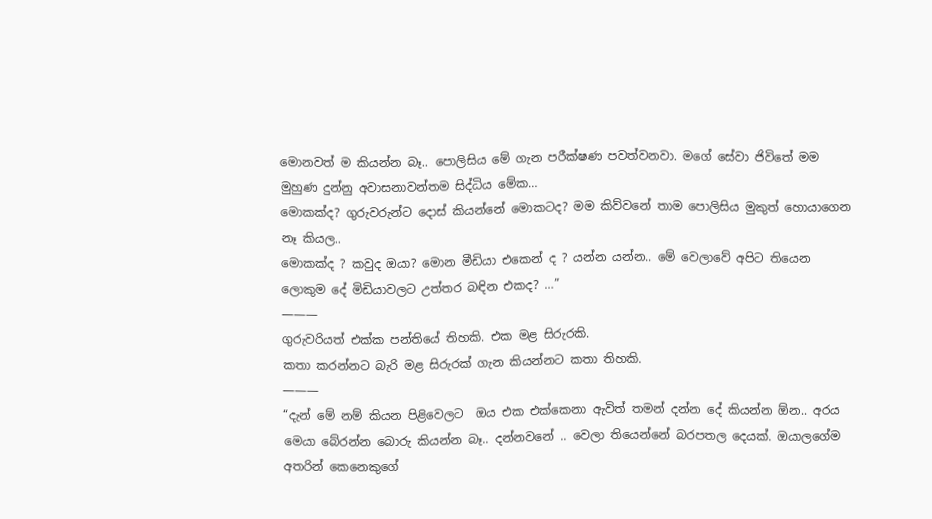මොනවත් ම කියන්න බෑ.. පොලිසිය මේ ගැන පරීක්ෂණ පවත්වනවා. මගේ සේවා ජිවිතේ මම මුහුණ දුන්නු අවාසනාවන්තම සිද්ධිය මේක…
මොකක්ද? ගුරුවරුන්ට දොස් කියන්නේ මොකටද? මම කිව්වනේ තාම පොලිසිය මුකුත් හොයාගෙන නෑ කියල..
මොකක්ද ? කවුද ඔයා? මොන මීඩියා එකෙන් ද ? යන්න යන්න.. මේ වෙලාවේ අපිට තියෙන ලොකුම දේ මිඩියාවලට උත්තර බඳින එකද? …”
———
ගුරුවරියත් එක්ක පන්තියේ තිහකි. එක මළ සිරුරකි.
කතා කරන්නට බැරි මළ සිරුරක් ගැන කියන්නට කතා තිහකි.
———
“දැන් මේ නම් කියන පිළිවෙලට  ඔය එක එක්කෙනා ඇවිත් තමන් දන්න දේ කියන්න ඕන.. අරය මෙයා බේරන්න බොරු කියන්න බෑ.. දන්නවනේ .. වෙලා තියෙන්නේ බරපතල දෙයක්. ඔයාලගේම අතරින් කෙනෙකුගේ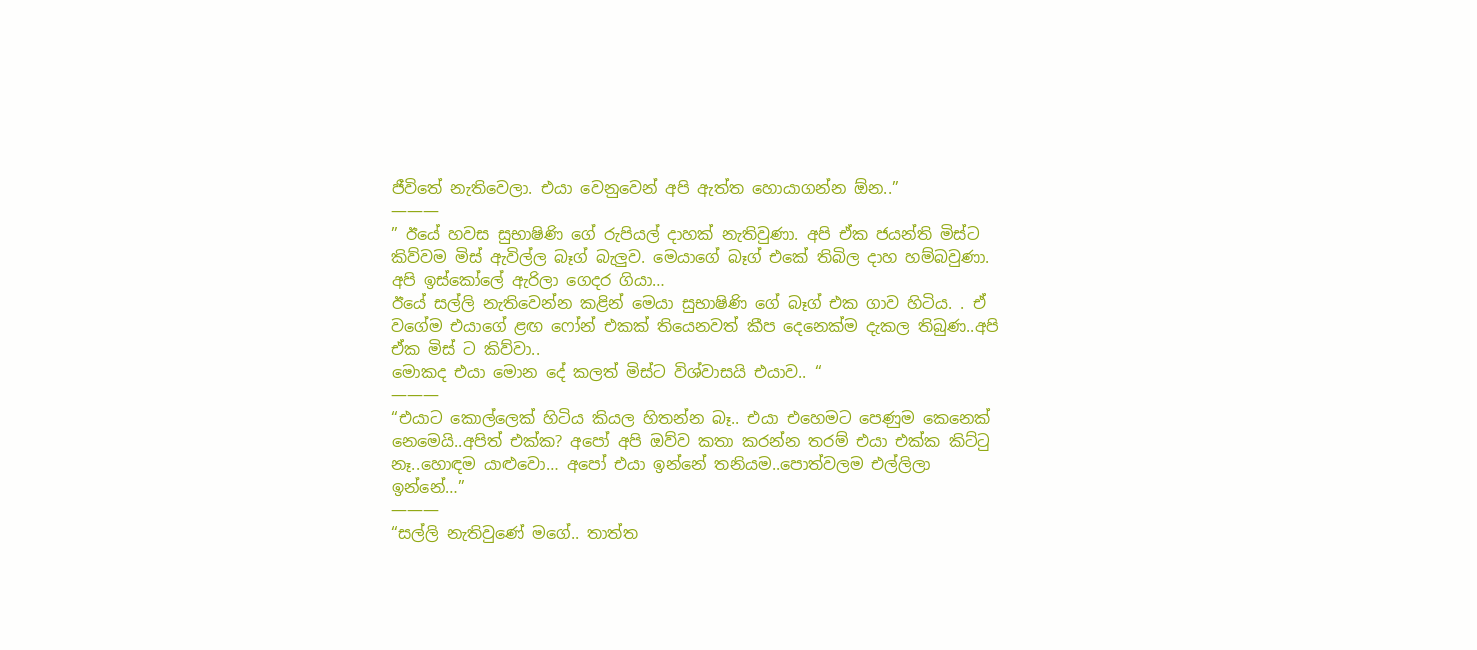ජීවිතේ නැතිවෙලා. එයා වෙනුවෙන් අපි ඇත්ත හොයාගන්න ඕන..”
———
” ඊයේ හවස සුභාෂිණි ගේ රුපියල් දාහක් නැතිවුණා. අපි ඒක ජයන්ති මිස්ට කිව්වම මිස් ඇවිල්ල බෑග් බැලුව. මෙයාගේ බෑග් එකේ තිබිල දාහ හම්බවුණා. අපි ඉස්කෝලේ ඇරිලා ගෙදර ගියා…
ඊයේ සල්ලි නැතිවෙන්න කළින් මෙයා සුභාෂිණි ගේ බෑග් එක ගාව හිටිය. . ඒ වගේම එයාගේ ළඟ ෆෝන් එකක් තියෙනවත් කීප දෙනෙක්ම දැකල තිබුණ..අපි ඒක මිස් ට කිව්වා..
මොකද එයා මොන දේ කලත් මිස්ට විශ්වාසයි එයාව.. “
———
“එයාට කොල්ලෙක් හිටිය කියල හිතන්න බෑ.. එයා එහෙමට පෙණුම කෙනෙක් නෙමෙයි..අපිත් එක්ක? අපෝ අපි ඔව්ව කතා කරන්න තරම් එයා එක්ක කිට්ටු නෑ..හොඳම යාළුවො… අපෝ එයා ඉන්නේ තනියම..පොත්වලම එල්ලිලා ඉන්නේ…”
———
“සල්ලි නැතිවුණේ මගේ.. තාත්ත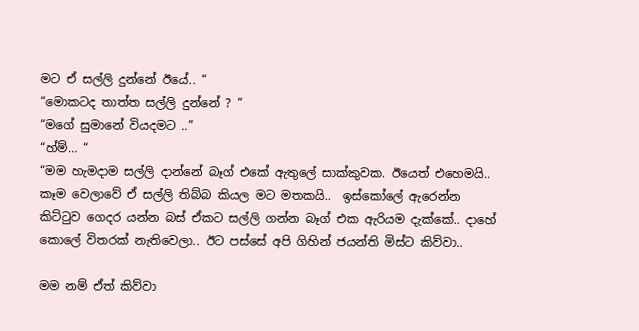මට ඒ සල්ලි දුන්නේ ඊයේ.. “
“මොකටද තාත්ත සල්ලි දුන්නේ ? “
“මගේ සුමානේ වියදමට ..”
“හ්ම්… “
“මම හැමදාම සල්ලි දාන්නේ බෑග් එකේ ඇතුලේ සාක්කුවක. ඊයෙත් එහෙමයි.. කෑම වෙලාවේ ඒ සල්ලි තිබ්බ කියල මට මතකයි..  ඉස්කෝලේ ඇරෙන්න කිට්ටුව ගෙදර යන්න බස් ඒකට සල්ලි ගන්න බෑග් එක ඇරියම දැක්කේ.. දාහේ කොලේ විතරක් නැතිවෙලා.. ඊට පස්සේ අපි ගිහින් ජයන්ති මිස්ට කිව්වා..

මම නම් ඒත් කිව්වා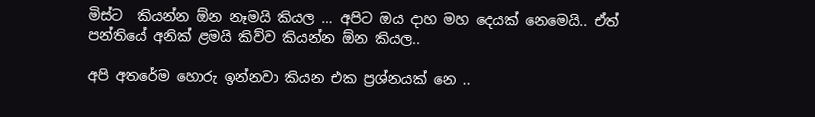මිස්ට  කියන්න ඕන නෑමයි කියල … අපිට ඔය දාහ මහ දෙයක් නෙමෙයි.. ඒත් පන්තියේ අනික් ළමයි කිව්ව කියන්න ඕන කියල..

අපි අතරේම හොරු ඉන්නවා කියන එක ප්‍රශ්නයක් නෙ ..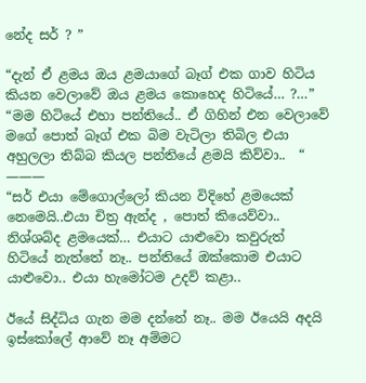නේද සර් ? ”

“දැන් ඒ ළමය ඔය ළමයාගේ බෑග් එක ගාව හිටිය කියන වෙලාවේ ඔය ළමය කොහෙද හිටියේ… ?…”
“මම හිටියේ එහා පන්තියේ.. ඒ ගිහින් එන වෙලාවේ මගේ පොත් බෑග් එක බිම වැටිලා තිබිල එයා අහුලලා තිබ්බ කියල පන්තියේ ළමයි කිව්වා..  “
———
“සර් එයා මේගොල්ලෝ කියන විදිහේ ළමයෙක් නෙමෙයි..එයා චිත්‍ර ඇන්ද , පොත් කියෙව්වා.. නිශ්ශබ්ද ළමයෙක්… එයාට යාළුවො කවුරුත් හිටියේ නැත්තේ නෑ.. පන්තියේ ඔක්කොම එයාට යාළුවො.. එයා හැමෝටම උදව් කළා..

ඊයේ සිද්ධිය ගැන මම දන්නේ නෑ.. මම ඊයෙයි අදයි  ඉස්කෝලේ ආවේ නෑ අම්මට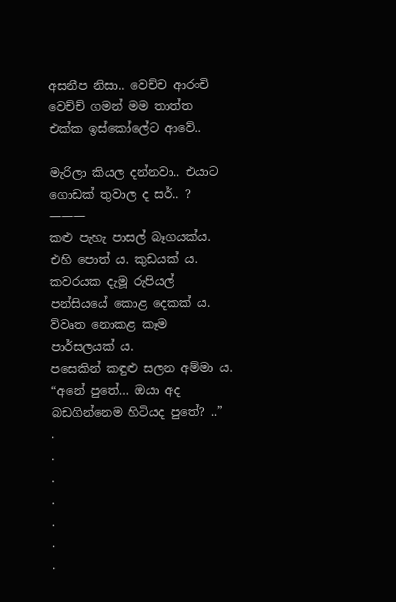අසනීප නිසා.. වෙච්ච ආරංචි වෙච්ච් ගමන් මම තාත්ත එක්ක ඉස්කෝලේට ආවේ..

මැරිලා කියල දන්නවා.. එයාට ගොඩක් තුවාල ද සර්.. ?
———
කළු පැහැ පාසල් බෑගයක්ය. එහි පොත් ය. කුඩයක් ය.
කවරයක දැමූ රුපියල් පන්සියයේ කොළ දෙකක් ය.
ව්වෘත නොකළ කෑම පාර්සලයක් ය.
පසෙකින් කඳුළු සලන අම්මා ය.
“අනේ පුතේ… ඔයා අද බඩගින්නෙම හිටියද පුතේ? ..”
.
.
.
.
.
.
.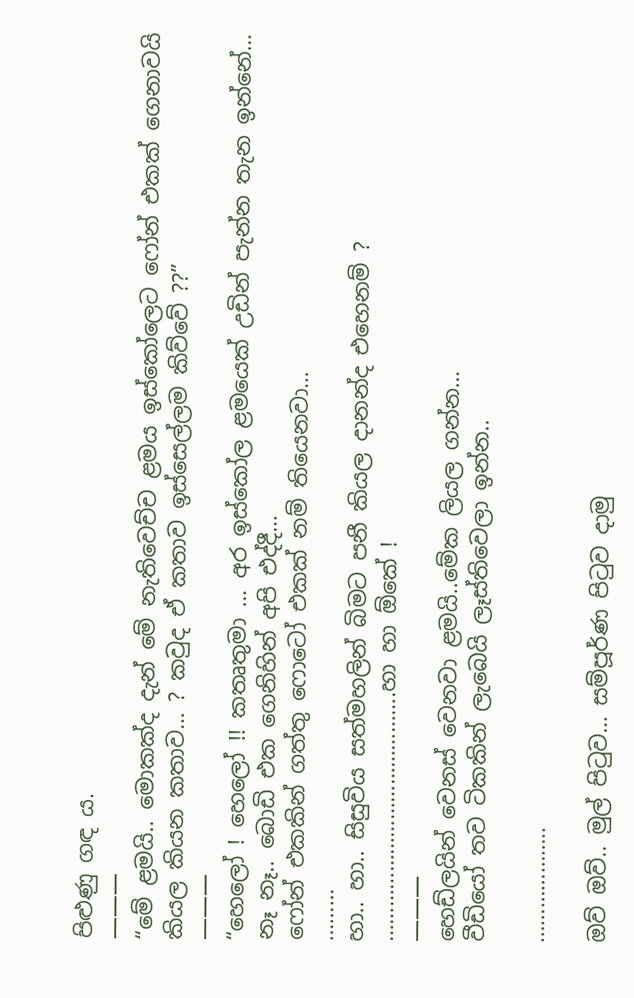පිළුණු ගඳ ය.
———
“මේ ළමයි.. මොකක්ද දැන් මේ නැතිවෙච්ච ළමය ඉස්කෝලෙට ෆෝන් එකක් ගෙනාවයි කියල කියන කතාව… ? කවුද ඒ කතාව ඉස්සෙල්ලම කිව්වේ ??”
———
“හෙලෝ ! හෙලෝ !! කතෘතුමා … අර ඉස්කෝල ළමයෙක් උඩින් පැන්න තැන ඉන්නේ…
නෑ නෑ.. බොඩි එක ගෙනිහින් අපි එද්දී…
ෆෝන් එකකින් ගත්තු ෆොටෝ එකක් නම් තියෙනවා…
………
හා.. හා.. සිසුවිය සත්මහලින් බිමට පනී කියල දානන්ද එහෙනම් ?
…………………………………….හා හා ඕකේ !
———
හෙඩ්ලයින් වෙනස් වෙනවා ළමයි..මේක ලියල ගන්න…
වීඩියෝ තව ටිකකින් ලැබෙයි ලෑස්තිවෙලා ඉන්න..

………………..

ඔව් ඔව්.. මුල් පිටුව… සම්පූර්ණ පිටුව දාමු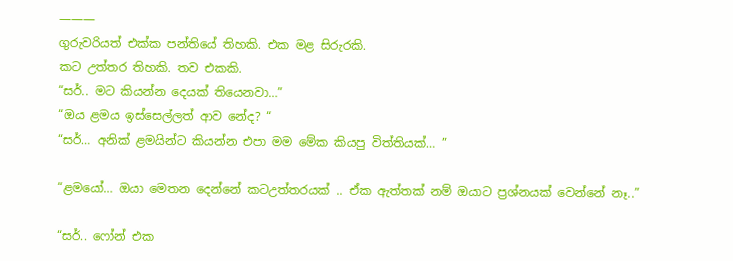———
ගුරුවරියත් එක්ක පන්තියේ තිහකි. එක මළ සිරුරකි.
කට උත්තර තිහකි. තව එකකි.
“සර්.. මට කියන්න දෙයක් තියෙනවා…”
“ඔය ළමය ඉස්සෙල්ලත් ආව නේද? “
“සර්… අනික් ළමයින්ට කියන්න එපා මම මේක කියපු විත්තියක්… ”

“ළමයෝ… ඔයා මෙතන දෙන්නේ කටඋත්තරයක් .. ඒක ඇත්තක් නම් ඔයාට ප්‍රශ්නයක් වෙන්නේ නෑ..”

“සර්.. ෆෝන් එක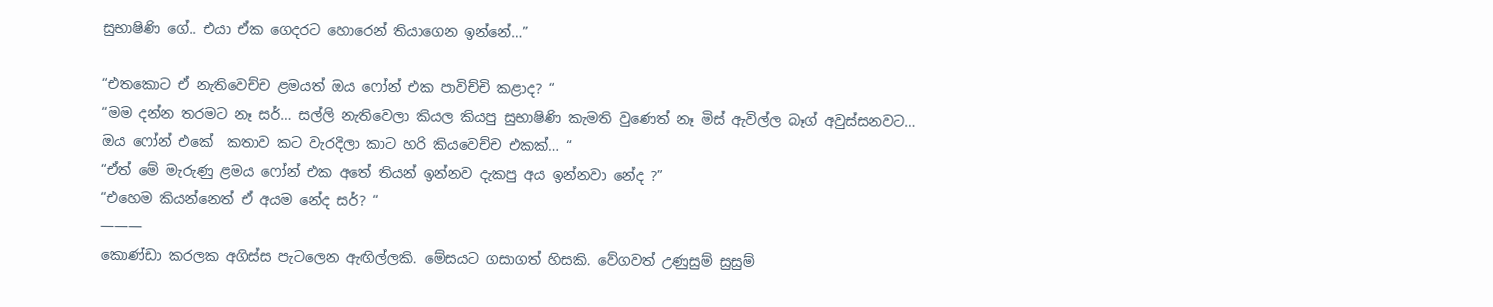සුභාෂිණි ගේ.. එයා ඒක ගෙදරට හොරෙන් තියාගෙන ඉන්නේ…”

“එතකොට ඒ නැතිවෙච්ච ළමයත් ඔය ෆෝන් එක පාවිච්චි කළාද? “
“මම දන්න තරමට නෑ සර්… සල්ලි නැතිවෙලා කියල කියපු සුභාෂිණි කැමති වුණෙත් නෑ මිස් ඇවිල්ල බෑග් අවුස්සනවට…
ඔය ෆෝන් එකේ  කතාව කට වැරදිලා කාට හරි කියවෙච්ච එකක්… “
“ඒත් මේ මැරුණු ළමය ෆෝන් එක අතේ තියන් ඉන්නව දැකපු අය ඉන්නවා නේද ?”
“එහෙම කියන්නෙත් ඒ අයම නේද සර්? “
———
කොණ්ඩා කරලක අගිස්ස පැටලෙන ඇඟිල්ලකි. මේසයට ගසාගත් හිසකි. වේගවත් උණුසුම් සුසුම්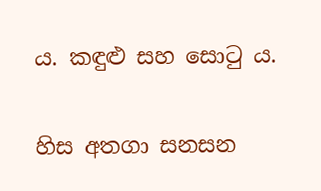ය. කඳුළු සහ සොටු ය.

හිස අතගා සනසන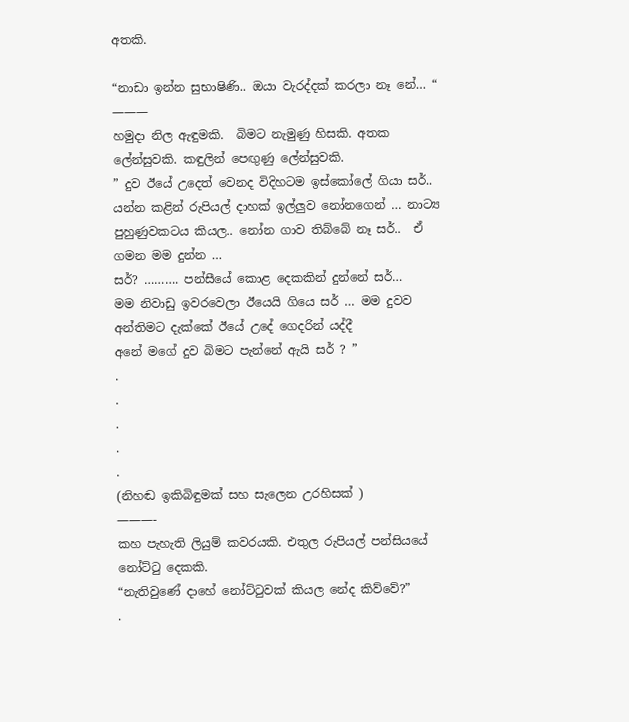අතකි.

“නාඩා ඉන්න සුභාෂිණි.. ඔයා වැරද්දක් කරලා නෑ නේ… “
———
හමුදා නිල ඇඳුමකි.  බිමට නැමුණු හිසකි. අතක ලේන්සුවකි. කඳුලින් පෙඟුණු ලේන්සුවකි.
” දුව ඊයේ උදෙත් වෙනද විදිහටම ඉස්කෝලේ ගියා සර්.. යන්න කළින් රුපියල් දාහක් ඉල්ලුව නෝනගෙන් … නාට්‍ය පුහුණුවකටය කියල.. නෝන ගාව තිබ්බේ නෑ සර්..  ඒ ගමන මම දුන්න …
සර්? ………. පන්සීයේ කොළ දෙකකින් දුන්නේ සර්…
මම නිවාඩු ඉවරවෙලා ඊයෙයි ගියෙ සර් … මම දුවව අන්තිමට දැක්කේ ඊයේ උදේ ගෙදරින් යද්දී
අනේ මගේ දුව බිමට පැන්නේ ඇයි සර් ? ”
.
.
.
.
.
(නිහඬ ඉකිබිඳුමක් සහ සැලෙන උරහිසක් )
———-
කහ පැහැති ලියුම් කවරයකි. එතුල රුපියල් පන්සියයේ නෝට්ටු දෙකකි.
“නැතිවුණේ දාහේ නෝට්ටුවක් කියල නේද කිව්වේ?”
.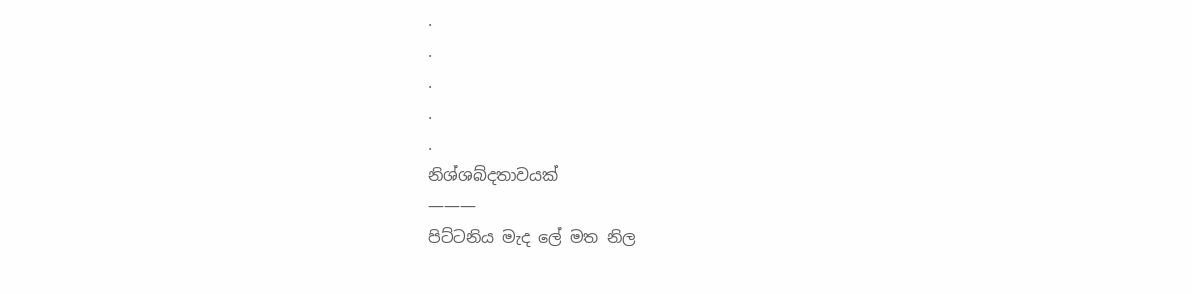.
.
.
.
.
නිශ්ශබ්දතාවයක්
———
පිට්ටනිය මැද ලේ මත නිල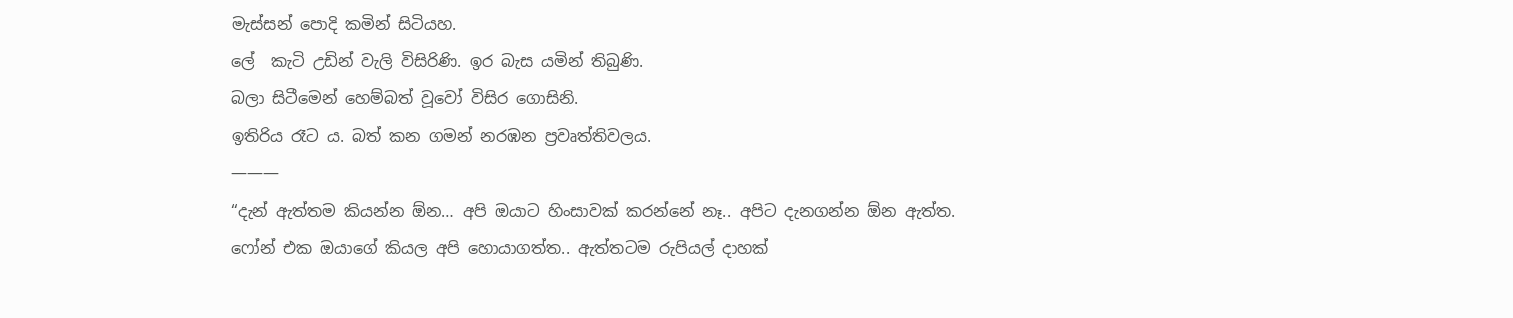මැස්සන් පොදි කමින් සිටියහ.
ලේ  කැටි උඩින් වැලි විසිරිණි. ඉර බැස යමින් තිබුණි.
බලා සිටීමෙන් හෙම්බත් වූවෝ විසිර ගොසිනි.
ඉතිරිය රෑට ය. බත් කන ගමන් නරඹන ප්‍රවෘත්තිවලය.
———
“දැන් ඇත්තම කියන්න ඕන… අපි ඔයාට හිංසාවක් කරන්නේ නෑ.. අපිට දැනගන්න ඕන ඇත්ත. ෆෝන් එක ඔයාගේ කියල අපි හොයාගත්ත.. ඇත්තටම රුපියල් දාහක්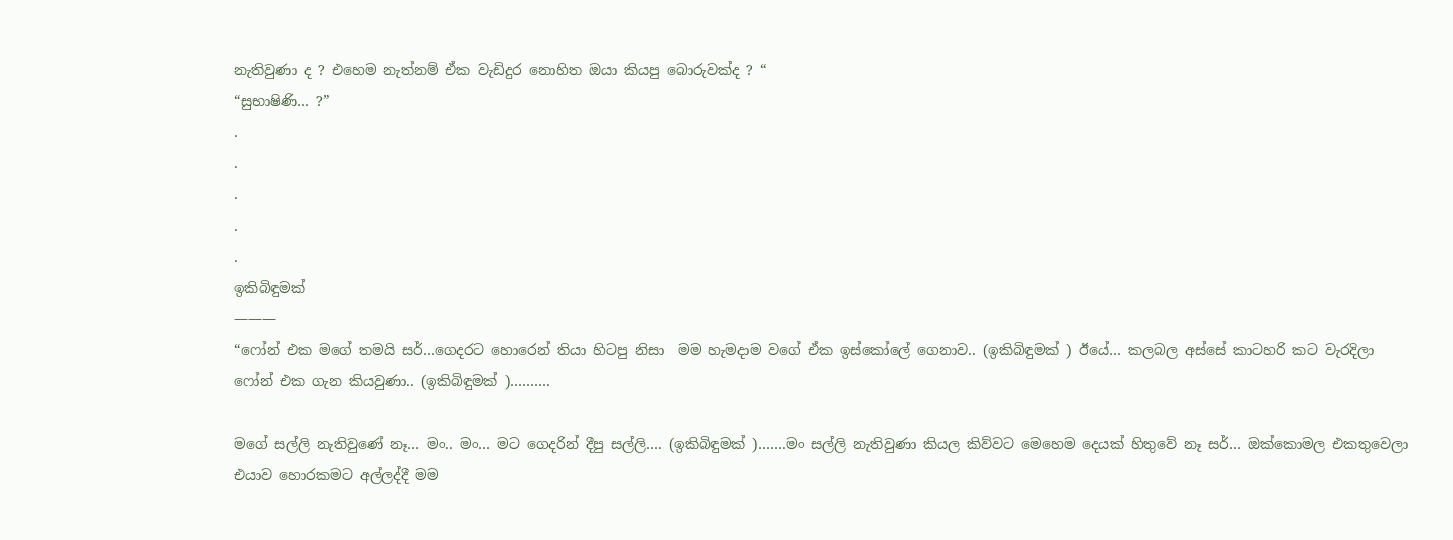නැතිවුණා ද ? එහෙම නැත්නම් ඒක වැඩිදුර නොහිත ඔයා කියපු බොරුවක්ද ? “
“සුභාෂිණි… ?”
.
.
.
.
.
ඉකිබිඳුමක්
———
“ෆෝන් එක මගේ තමයි සර්…ගෙදරට හොරෙන් තියා හිටපු නිසා  මම හැමදාම වගේ ඒක ඉස්කෝලේ ගෙනාව.. (ඉකිබිඳුමක් ) ඊයේ… කලබල අස්සේ කාටහරි කට වැරදිලා ෆෝන් එක ගැන කියවුණා.. (ඉකිබිඳුමක් )……….

මගේ සල්ලි නැතිවුණේ නෑ… මං.. මං… මට ගෙදරින් දීපු සල්ලි…. (ඉකිබිඳුමක් )…….මං සල්ලි නැතිවුණා කියල කිව්වට මෙහෙම දෙයක් හිතුවේ නෑ සර්… ඔක්කොමල එකතුවෙලා එයාව හොරකමට අල්ලද්දී මම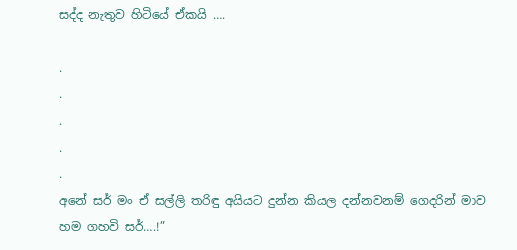සද්ද නැතුව හිටියේ ඒකයි ….

.
.
.
.
.
අනේ සර් මං ඒ සල්ලි තරිඳු අයියට දුන්න කියල දන්නවනම් ගෙදරින් මාව හම ගහවි සර්….!”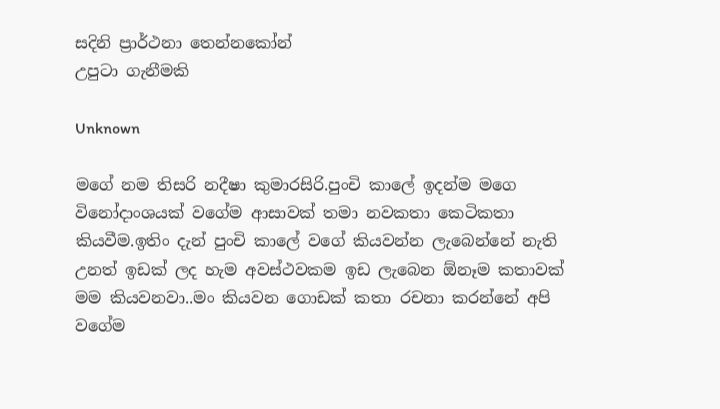සදිනි ප්‍රාර්ථනා තෙන්නකෝන්
උපුටා ගැනීමකි

Unknown

මගේ නම තිසරි නදීෂා කුමාරසිරි.පුංචි කාලේ ඉදන්ම මගෙ විනෝදාංශයක් වගේම ආසාවක් තමා නවකතා කෙටිකතා කියවීම.ඉතිං දැන් පුංචි කාලේ වගේ කියවන්න ලැබෙන්නේ නැති උනත් ඉඩක් ලද හැම අවස්ථවකම ඉඩ ලැබෙන ඕනෑම කතාවක් මම කියවනවා..මං කියවන ගොඩක් කතා රචනා කරන්නේ අපි වගේම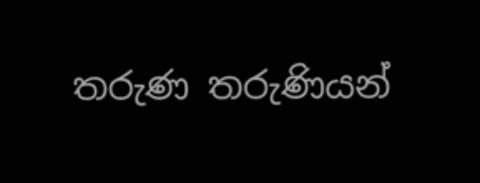තරුණ තරුණියන්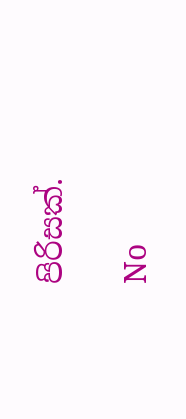පිරිසක්.

No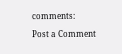comments:

Post a Comment